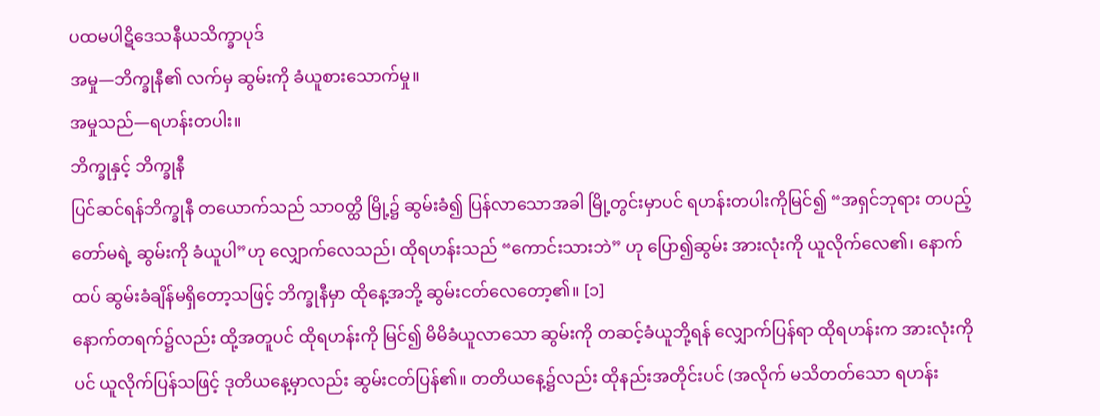ပထမပါဋိဒေသနီယသိက္ခာပုဒ်
အမှု—ဘိက္ခုနီ၏ လက်မှ ဆွမ်းကို ခံယူစားသောက်မှု။
အမှုသည်—ရဟန်းတပါး။
ဘိက္ခုနှင့် ဘိက္ခုနီ
ပြင်ဆင်ရန်ဘိက္ခုနီ တယောက်သည် သာဝတ္ထိ မြို့၌ ဆွမ်းခံ၍ ပြန်လာသောအခါ မြို့တွင်းမှာပင် ရဟန်းတပါးကိုမြင်၍ “အရှင်ဘုရား တပည့်တော်မရဲ့ ဆွမ်းကို ခံယူပါ”ဟု လျှောက်လေသည်၊ ထိုရဟန်းသည် “ကောင်းသားဘဲ” ဟု ပြော၍ဆွမ်း အားလုံးကို ယူလိုက်လေ၏၊ နောက်ထပ် ဆွမ်းခံချိန်မရှိတော့သဖြင့် ဘိက္ခုနီမှာ ထိုနေ့အဘို့ ဆွမ်းငတ်လေတော့၏။ [၁]
နောက်တရက်၌လည်း ထို့အတူပင် ထိုရဟန်းကို မြင်၍ မိမိခံယူလာသော ဆွမ်းကို တဆင့်ခံယူဘို့ရန် လျှောက်ပြန်ရာ ထိုရဟန်းက အားလုံးကိုပင် ယူလိုက်ပြန်သဖြင့် ဒုတိယနေ့မှာလည်း ဆွမ်းငတ်ပြန်၏။ တတိယနေ့၌လည်း ထိုနည်းအတိုင်းပင် (အလိုက် မသိတတ်သော ရဟန်း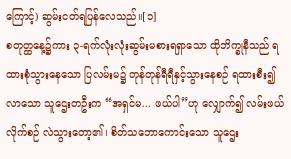ကြောင့်) ဆွမ်းငတ်ရပြန်လေသည်။[၁]
စတုတ္ထနေ့၌ကား ၃-ရက်လုံးလုံးဆွမ်းမစားရရှာသော ထိုဘိက္ခုနီသည် ရထားစုံသွားနေသော ပြလမ်းမ၌ တုန်တုန်ရီရီနှင့်သွားနေစဉ် ရထားစီး၍ လာသော သူဌေးတဦးက “အရှင်မ... ဖယ်ပါ”ဟု လျှောက်၍ လမ်းဖယ် လိုက်စဉ် လဲသွားတော့၏၊ စိတ်သဘောကောင်းသော သူဌေး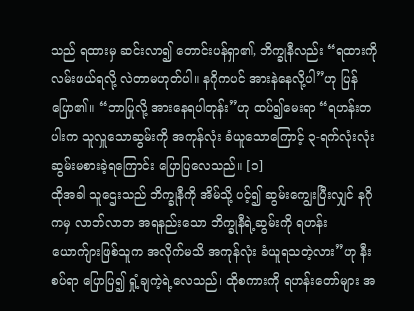သည် ရထားမှ ဆင်းလာ၍ တောင်းပန်ရှာ၏, ဘိက္ခုနီလည်း “ရထားကို လမ်းဖယ်ရလို့ လဲတာမဟုတ်ပါ။ နဂိုကပင် အားနဲနေလို့ပါ”ဟု ပြန်ပြော၏။ “ဘာပြုလို့ အားနေရပါတုန်း”ဟု ထပ်၍မေးရာ “ရဟန်းတပါးက သူလှူသောဆွမ်းကို အကုန်လုံး ခံယူသောကြောင့် ၃-ရက်လုံးလုံး ဆွမ်းမစားခဲ့ရကြောင်း ပြောပြလေသည်။ [၁]
ထိုအခါ သူဌေးသည် ဘိက္ခုနီကို အိမ်သို့ ပင့်၍ ဆွမ်းကျွေးပြီးလျှင် နဂိုကမှ လာဘ်လာဘ အရနည်းသော ဘိက္ခုနီရဲ့ဆွမ်းကို ရဟန်း ယောက်ျားဖြစ်သူက အလိုက်မသိ အကုန်လုံး ခံယူရသတဲ့လား”ဟု နီးစပ်ရာ ပြောပြ၍ ရှုံ့ချကဲ့ရဲ့လေသည်၊ ထိုစကားကို ရဟန်းတော်များ အ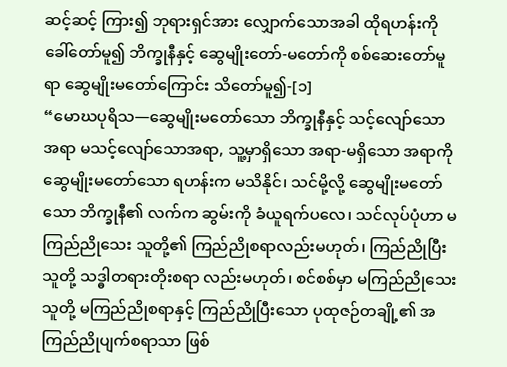ဆင့်ဆင့် ကြား၍ ဘုရားရှင်အား လျှောက်သောအခါ ထိုရဟန်းကို ခေါ်တော်မူ၍ ဘိက္ခုနီနှင့် ဆွေမျိုးတော်-မတော်ကို စစ်ဆေးတော်မူရာ ဆွေမျိုးမတော်ကြောင်း သိတော်မူ၍-[၁]
“မောဃပုရိသ—ဆွေမျိုးမတော်သော ဘိက္ခုနီနှင့် သင့်လျော်သော အရာ မသင့်လျော်သောအရာ, သူ့မှာရှိသော အရာ-မရှိသော အရာကို ဆွေမျိုးမတော်သော ရဟန်းက မသိနိုင်၊ သင်မို့လို့ ဆွေမျိုးမတော်သော ဘိက္ခုနီ၏ လက်က ဆွမ်းကို ခံယူရက်ပလေ၊ သင်လုပ်ပုံဟာ မကြည်ညိုသေး သူတို့၏ ကြည်ညိုစရာလည်းမဟုတ်၊ ကြည်ညိုပြီးသူတို့ သဒ္ဓါတရားတိုးစရာ လည်းမဟုတ်၊ စင်စစ်မှာ မကြည်ညိုသေးသူတို့ မကြည်ညိုစရာနှင့် ကြည်ညိုပြီးသော ပုထုဇဉ်တချို့၏ အကြည်ညိုပျက်စရာသာ ဖြစ်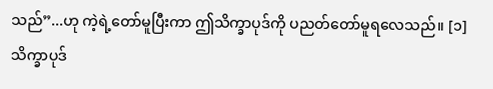သည်”...ဟု ကဲ့ရဲ့တော်မူပြီးကာ ဤသိက္ခာပုဒ်ကို ပညတ်တော်မူရလေသည်။ [၁]
သိက္ခာပုဒ်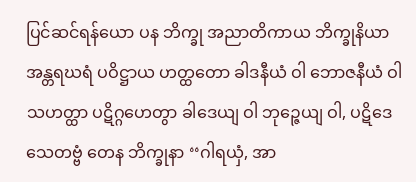ပြင်ဆင်ရန်ယော ပန ဘိက္ခု အညာတိကာယ ဘိက္ခုနိယာ အန္တရဃရံ ပဝိဋ္ဌာယ ဟတ္ထတော ခါဒနီယံ ဝါ ဘောဇနီယံ ဝါ သဟတ္ထာ ပဋိဂ္ဂဟေတွာ ခါဒေယျ ဝါ ဘုဉ္ဇေယျ ဝါ, ပဋိဒေသေတဗ္ဗံ တေန ဘိက္ခုနာ ‘‘ဂါရယှံ, အာ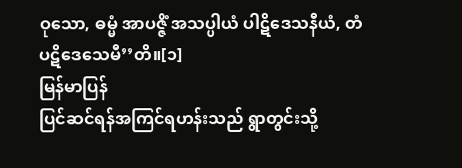ဝုသော, ဓမ္မံ အာပဇ္ဇိံ အသပ္ပါယံ ပါဋိဒေသနီယံ, တံ ပဋိဒေသေမီ’’တိ။[၁]
မြန်မာပြန်
ပြင်ဆင်ရန်အကြင်ရဟန်းသည် ရွာတွင်းသို့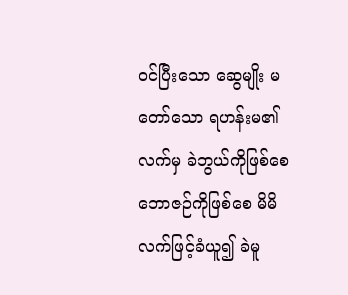ဝင်ပြီးသော ဆွေမျိုး မတော်သော ရဟန်းမ၏ လက်မှ ခဲဘွယ်ကိုဖြစ်စေ ဘောဇဉ်ကိုဖြစ်စေ မိမိလက်ဖြင့်ခံယူ၍ ခဲမူ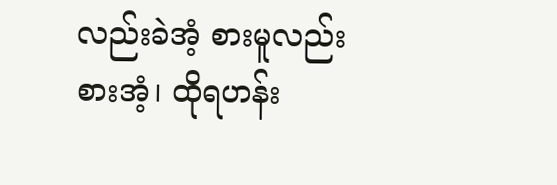လည်းခဲအံ့ စားမူလည်းစားအံ့၊ ထိုရဟန်း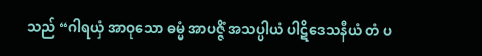သည် “ဂါရယှံ အာဝုသော ဓမ္မံ အာပဇ္ဇိံ အသပ္ပါယံ ပါဋိဒေသနီယံ တံ ပ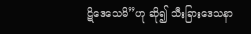ဋိဒေသေမိ”ဟု ဆို၍ သီးခြားဒေသနာ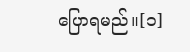ပြောရမည်။[၁]